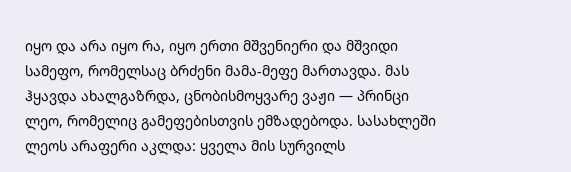იყო და არა იყო რა, იყო ერთი მშვენიერი და მშვიდი სამეფო, რომელსაც ბრძენი მამა-მეფე მართავდა. მას ჰყავდა ახალგაზრდა, ცნობისმოყვარე ვაჟი — პრინცი ლეო, რომელიც გამეფებისთვის ემზადებოდა. სასახლეში ლეოს არაფერი აკლდა: ყველა მის სურვილს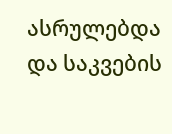ასრულებდა და საკვების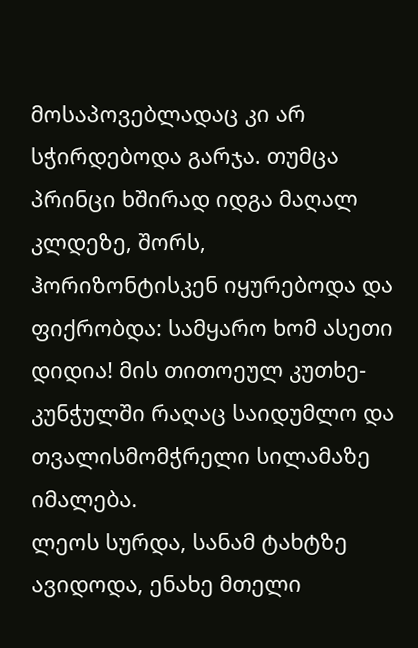მოსაპოვებლადაც კი არ სჭირდებოდა გარჯა. თუმცა პრინცი ხშირად იდგა მაღალ კლდეზე, შორს, ჰორიზონტისკენ იყურებოდა და ფიქრობდა: სამყარო ხომ ასეთი დიდია! მის თითოეულ კუთხე-კუნჭულში რაღაც საიდუმლო და თვალისმომჭრელი სილამაზე იმალება.
ლეოს სურდა, სანამ ტახტზე ავიდოდა, ენახე მთელი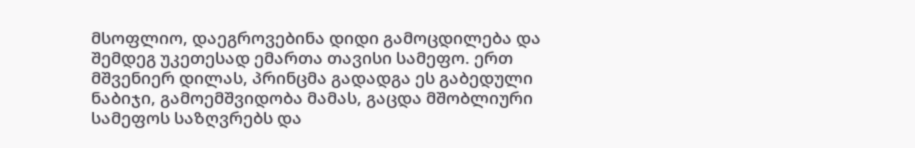მსოფლიო, დაეგროვებინა დიდი გამოცდილება და შემდეგ უკეთესად ემართა თავისი სამეფო. ერთ მშვენიერ დილას, პრინცმა გადადგა ეს გაბედული ნაბიჯი, გამოემშვიდობა მამას, გაცდა მშობლიური სამეფოს საზღვრებს და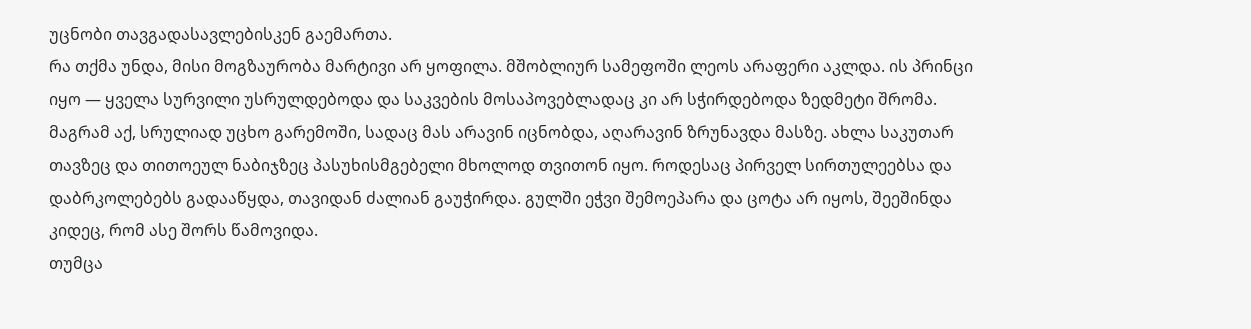უცნობი თავგადასავლებისკენ გაემართა.
რა თქმა უნდა, მისი მოგზაურობა მარტივი არ ყოფილა. მშობლიურ სამეფოში ლეოს არაფერი აკლდა. ის პრინცი იყო — ყველა სურვილი უსრულდებოდა და საკვების მოსაპოვებლადაც კი არ სჭირდებოდა ზედმეტი შრომა. მაგრამ აქ, სრულიად უცხო გარემოში, სადაც მას არავინ იცნობდა, აღარავინ ზრუნავდა მასზე. ახლა საკუთარ თავზეც და თითოეულ ნაბიჯზეც პასუხისმგებელი მხოლოდ თვითონ იყო. როდესაც პირველ სირთულეებსა და დაბრკოლებებს გადააწყდა, თავიდან ძალიან გაუჭირდა. გულში ეჭვი შემოეპარა და ცოტა არ იყოს, შეეშინდა კიდეც, რომ ასე შორს წამოვიდა.
თუმცა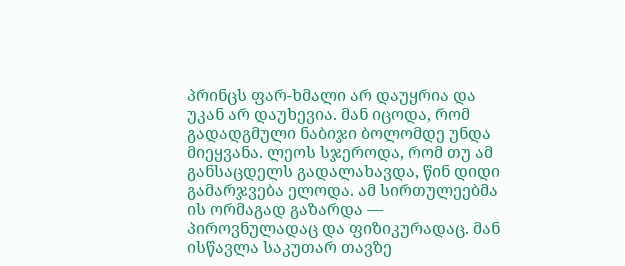პრინცს ფარ-ხმალი არ დაუყრია და უკან არ დაუხევია. მან იცოდა, რომ გადადგმული ნაბიჯი ბოლომდე უნდა მიეყვანა. ლეოს სჯეროდა, რომ თუ ამ განსაცდელს გადალახავდა, წინ დიდი გამარჯვება ელოდა. ამ სირთულეებმა ის ორმაგად გაზარდა — პიროვნულადაც და ფიზიკურადაც. მან ისწავლა საკუთარ თავზე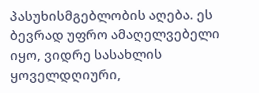პასუხისმგებლობის აღება. ეს ბევრად უფრო ამაღელვებელი იყო, ვიდრე სასახლის ყოველდღიური,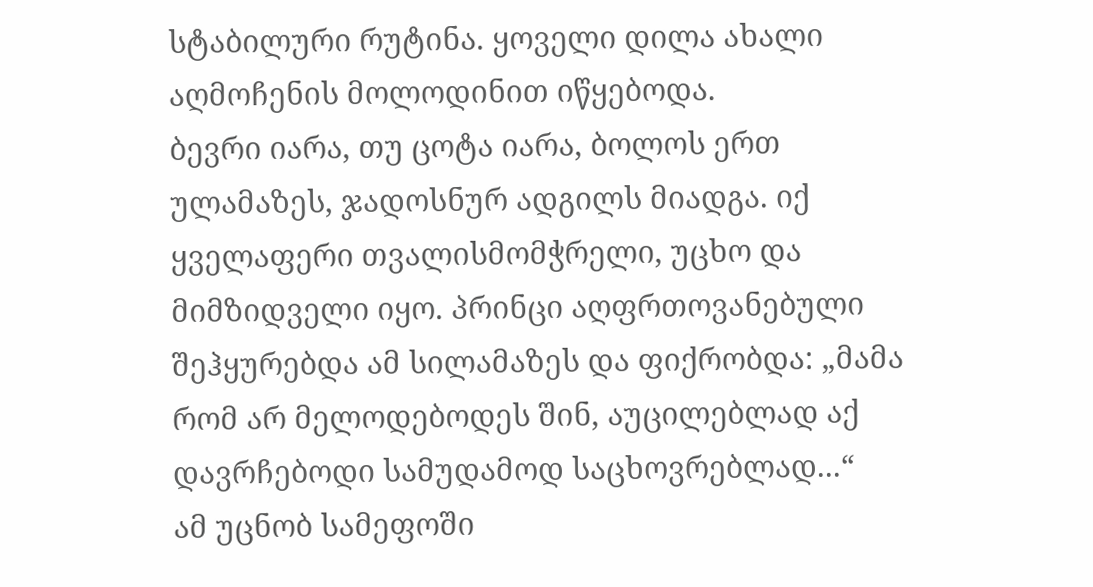სტაბილური რუტინა. ყოველი დილა ახალი აღმოჩენის მოლოდინით იწყებოდა.
ბევრი იარა, თუ ცოტა იარა, ბოლოს ერთ ულამაზეს, ჯადოსნურ ადგილს მიადგა. იქ ყველაფერი თვალისმომჭრელი, უცხო და მიმზიდველი იყო. პრინცი აღფრთოვანებული შეჰყურებდა ამ სილამაზეს და ფიქრობდა: „მამა რომ არ მელოდებოდეს შინ, აუცილებლად აქ დავრჩებოდი სამუდამოდ საცხოვრებლად...“
ამ უცნობ სამეფოში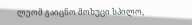ლეომ გაიცნო მოხუცი სპილო,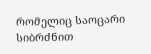რომელიც საოცარი სიბრძნით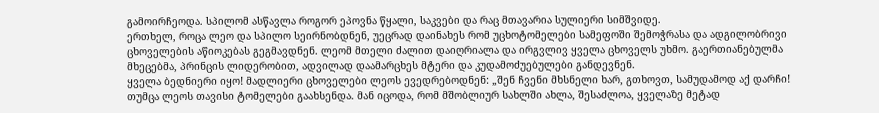გამოირჩეოდა. სპილომ ასწავლა როგორ ეპოვნა წყალი, საკვები და რაც მთავარია სულიერი სიმშვიდე.
ერთხელ, როცა ლეო და სპილო სეირნობდნენ, უეცრად დაინახეს რომ უცხოტომელები სამეფოში შემოჭრასა და ადგილობრივი ცხოველების აწიოკებას გეგმავდნენ. ლეომ მთელი ძალით დაიღრიალა და ირგვლივ ყველა ცხოველს უხმო. გაერთიანებულმა მხეცებმა, პრინცის ლიდერობით, ადვილად დაამარცხეს მტერი და კუდამოძუებულები განდევნენ.
ყველა ბედნიერი იყო! მადლიერი ცხოველები ლეოს ევედრებოდნენ: „შენ ჩვენი მხსნელი ხარ, გთხოვთ, სამუდამოდ აქ დარჩი!
თუმცა ლეოს თავისი ტომელები გაახსენდა. მან იცოდა, რომ მშობლიურ სახლში ახლა, შესაძლოა, ყველაზე მეტად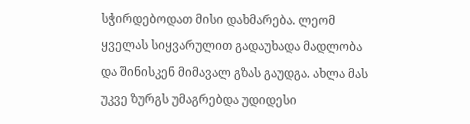სჭირდებოდათ მისი დახმარება. ლეომ ყველას სიყვარულით გადაუხადა მადლობა და შინისკენ მიმავალ გზას გაუდგა. ახლა მას უკვე ზურგს უმაგრებდა უდიდესი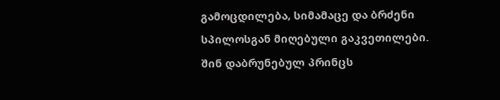გამოცდილება, სიმამაცე და ბრძენი სპილოსგან მიღებული გაკვეთილები.
შინ დაბრუნებულ პრინცს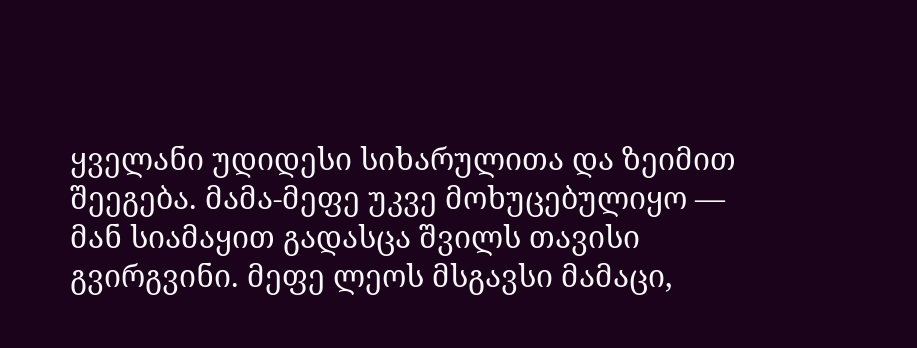ყველანი უდიდესი სიხარულითა და ზეიმით შეეგება. მამა-მეფე უკვე მოხუცებულიყო — მან სიამაყით გადასცა შვილს თავისი გვირგვინი. მეფე ლეოს მსგავსი მამაცი,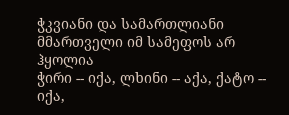ჭკვიანი და სამართლიანი მმართველი იმ სამეფოს არ ჰყოლია
ჭირი -- იქა, ლხინი -- აქა, ქატო -- იქა,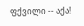ფქვილი -- აქა!